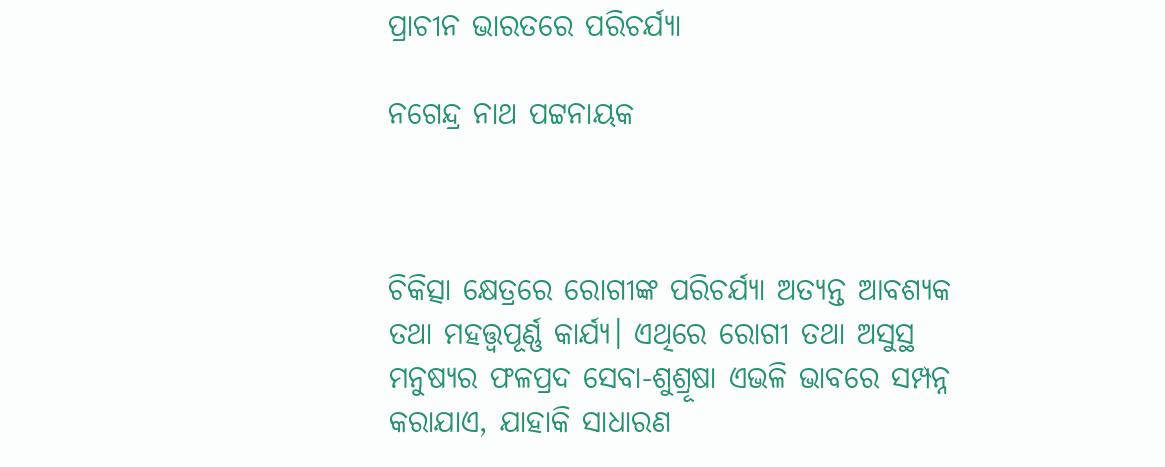ପ୍ରାଚୀନ ଭାରତରେ ପରିଚର୍ଯ୍ୟା

ନଗେନ୍ଦ୍ର ନାଥ ପଟ୍ଟନାୟକ



ଚିକିତ୍ସା କ୍ଷେତ୍ରରେ ରୋଗୀଙ୍କ ପରିଚର୍ଯ୍ୟା ଅତ୍ୟନ୍ତ ଆବଶ୍ୟକ ତଥା ମହତ୍ତ୍ୱପୂର୍ଣ୍ଣ କାର୍ଯ୍ୟ। ଏଥିରେ ରୋଗୀ ତଥା ଅସୁସ୍ଥ ମନୁଷ୍ୟର ଫଳପ୍ରଦ ସେବା-ଶୁଶ୍ରୂଷା ଏଭଳି ଭାବରେ ସମ୍ପନ୍ନ କରାଯାଏ, ଯାହାକି ସାଧାରଣ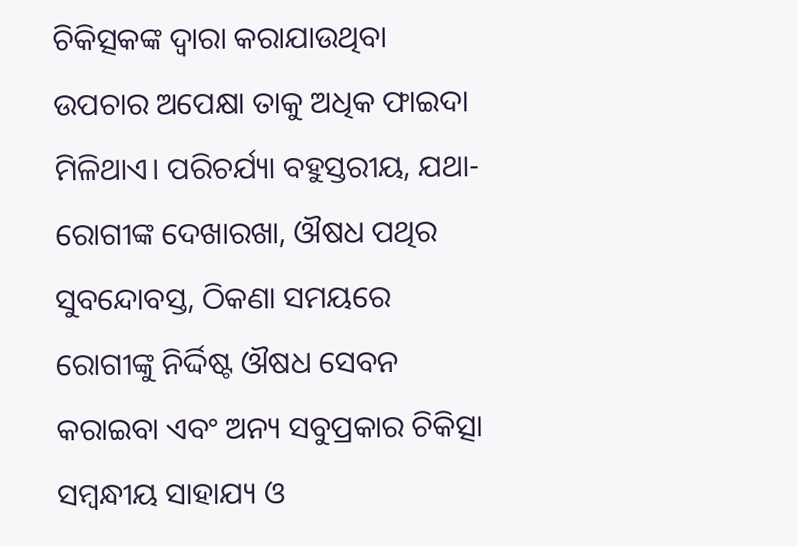ଚିକିତ୍ସକଙ୍କ ଦ୍ୱାରା କରାଯାଉଥିବା ଉପଚାର ଅପେକ୍ଷା ତାକୁ ଅଧିକ ଫାଇଦା ମିଳିଥାଏ। ପରିଚର୍ଯ୍ୟା ବହୁସ୍ତରୀୟ, ଯଥା- ରୋଗୀଙ୍କ ଦେଖାରଖା, ଔଷଧ ପଥିର ସୁବନ୍ଦୋବସ୍ତ, ଠିକଣା ସମୟରେ ରୋଗୀଙ୍କୁ ନିର୍ଦ୍ଦିଷ୍ଟ ଔଷଧ ସେବନ କରାଇବା ଏବଂ ଅନ୍ୟ ସବୁପ୍ରକାର ଚିକିତ୍ସା ସମ୍ବନ୍ଧୀୟ ସାହାଯ୍ୟ ଓ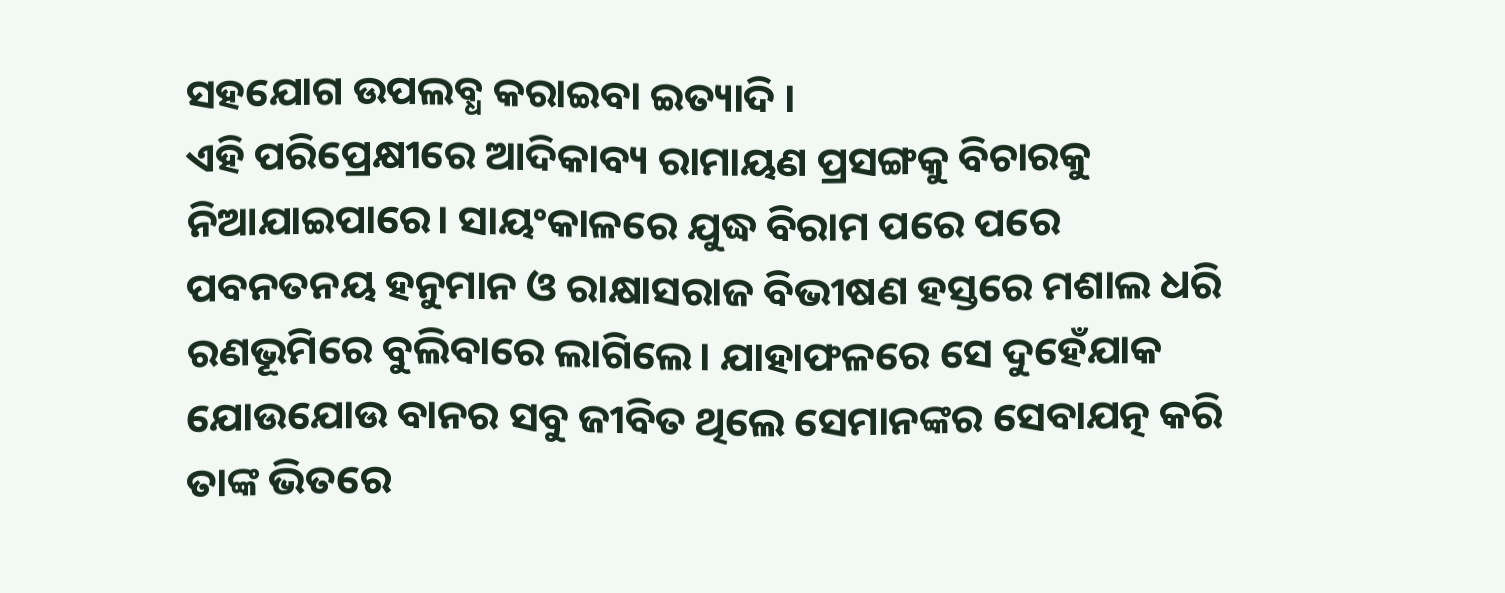ସହଯୋଗ ଉପଲବ୍ଧ କରାଇବା ଇତ୍ୟାଦି ।
ଏହି ପରିପ୍ରେକ୍ଷୀରେ ଆଦିକାବ୍ୟ ରାମାୟଣ ପ୍ରସଙ୍ଗକୁ ବିଚାରକୁ ନିଆଯାଇପାରେ। ସାୟଂକାଳରେ ଯୁଦ୍ଧ ବିରାମ ପରେ ପରେ ପବନତନୟ ହନୁମାନ ଓ ରାକ୍ଷାସରାଜ ବିଭୀଷଣ ହସ୍ତରେ ମଶାଲ ଧରି ରଣଭୂମିରେ ବୁଲିବାରେ ଲାଗିଲେ। ଯାହାଫଳରେ ସେ ଦୁହେଁଯାକ ଯୋଉଯୋଉ ବାନର ସବୁ ଜୀବିତ ଥିଲେ ସେମାନଙ୍କର ସେବାଯତ୍ନ କରି ତାଙ୍କ ଭିତରେ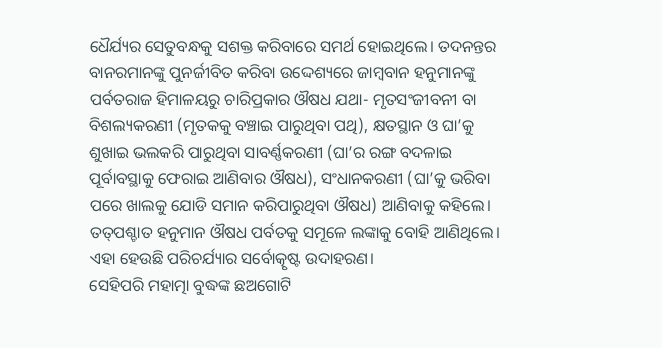ଧୈର୍ଯ୍ୟର ସେତୁବନ୍ଧକୁ ସଶକ୍ତ କରିବାରେ ସମର୍ଥ ହୋଇଥିଲେ। ତଦନନ୍ତର ବାନରମାନଙ୍କୁ ପୁନର୍ଜୀବିତ କରିବା ଉଦ୍ଦେଶ୍ୟରେ ଜାମ୍ବବାନ ହନୁମାନଙ୍କୁ ପର୍ବତରାଜ ହିମାଳୟରୁ ଚାରିପ୍ରକାର ଔଷଧ ଯଥା- ମୃତସଂଜୀବନୀ ବା ବିଶଲ୍ୟକରଣୀ (ମୃତକକୁ ବଞ୍ଚାଇ ପାରୁଥିବା ପଥି), କ୍ଷତସ୍ଥାନ ଓ ଘା’କୁ ଶୁଖାଇ ଭଲକରି ପାରୁଥିବା ସାବର୍ଣ୍ଣକରଣୀ (ଘା’ର ରଙ୍ଗ ବଦଳାଇ ପୂର୍ବାବସ୍ଥାକୁ ଫେରାଇ ଆଣିବାର ଔଷଧ), ସଂଧାନକରଣୀ (ଘା’କୁ ଭରିବା ପରେ ଖାଲକୁ ଯୋଡି ସମାନ କରିପାରୁଥିବା ଔଷଧ) ଆଣିବାକୁ କହିଲେ। ତତ୍‌ପଶ୍ଚାତ ହନୁମାନ ଔଷଧ ପର୍ବତକୁ ସମୂଳେ ଲଙ୍କାକୁ ବୋହି ଆଣିଥିଲେ। ଏହା ହେଉଛି ପରିଚର୍ଯ୍ୟାର ସର୍ବୋତ୍କୃଷ୍ଟ ଉଦାହରଣ।
ସେହିପରି ମହାତ୍ମା ବୁଦ୍ଧଙ୍କ ଛଅଗୋଟି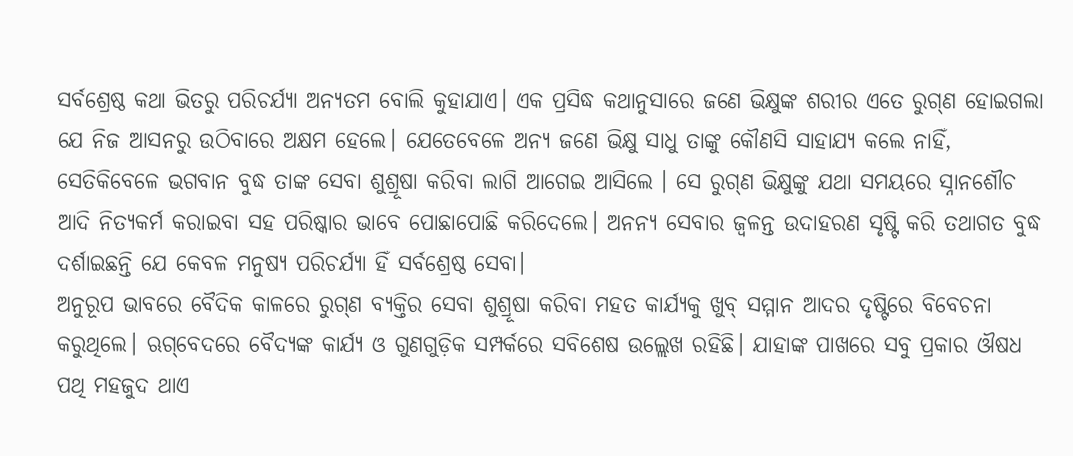ସର୍ବଶ୍ରେଷ୍ଠ କଥା ଭିତରୁ ପରିଚର୍ଯ୍ୟା ଅନ୍ୟତମ ବୋଲି କୁହାଯାଏ। ଏକ ପ୍ରସିଦ୍ଧ କଥାନୁସାରେ ଜଣେ ଭିକ୍ଷୁଙ୍କ ଶରୀର ଏତେ ରୁଗ୍‌ଣ ହୋଇଗଲା ଯେ ନିଜ ଆସନରୁ ଉଠିବାରେ ଅକ୍ଷମ ହେଲେ। ଯେତେବେଳେ ଅନ୍ୟ ଜଣେ ଭିକ୍ଷୁ ସାଧୁ ତାଙ୍କୁ କୌଣସି ସାହାଯ୍ୟ କଲେ ନାହିଁ, ସେତିକିବେଳେ ଭଗବାନ ବୁଦ୍ଧ ତାଙ୍କ ସେବା ଶୁଶ୍ରୂଷା କରିବା ଲାଗି ଆଗେଇ ଆସିଲେ । ସେ ରୁଗ୍‌ଣ ଭିକ୍ଷୁଙ୍କୁ ଯଥା ସମୟରେ ସ୍ନାନଶୌଚ ଆଦି ନିତ୍ୟକର୍ମ କରାଇବା ସହ ପରିଷ୍କାର ଭାବେ ପୋଛାପୋଛି କରିଦେଲେ। ଅନନ୍ୟ ସେବାର ଜ୍ୱଳନ୍ତ ଉଦାହରଣ ସୃଷ୍ଟି କରି ତଥାଗତ ବୁଦ୍ଧ ଦର୍ଶାଇଛନ୍ତି ଯେ କେବଳ ମନୁଷ୍ୟ ପରିଚର୍ଯ୍ୟା ହିଁ ସର୍ବଶ୍ରେଷ୍ଠ ସେବା।
ଅନୁରୂପ ଭାବରେ ବୈଦିକ କାଳରେ ରୁଗ୍‌ଣ ବ୍ୟକ୍ତିର ସେବା ଶୁଶ୍ରୂଷା କରିବା ମହତ କାର୍ଯ୍ୟକୁ ଖୁବ୍‌ ସମ୍ମାନ ଆଦର ଦୃଷ୍ଟିରେ ବିବେଚନା କରୁଥିଲେ। ଋଗ୍‌ବେଦରେ ବୈଦ୍ୟଙ୍କ କାର୍ଯ୍ୟ ଓ ଗୁଣଗୁଡ଼ିକ ସମ୍ପର୍କରେ ସବିଶେଷ ଉଲ୍ଲେଖ ରହିଛି। ଯାହାଙ୍କ ପାଖରେ ସବୁ ପ୍ରକାର ଔଷଧ ପଥି ମହଜୁଦ ଥାଏ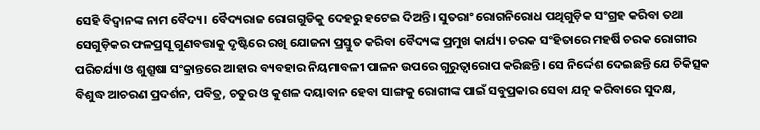ସେହି ବିଦ୍ୱାନଙ୍କ ନାମ ବୈଦ୍ୟ। ବୈଦ୍ୟରାଜ ରୋଗଗୁଡିକୁ ଦେହରୁ ହଟେଇ ଦିଅନ୍ତି। ସୁତରାଂ ରୋଗନିରୋଧ ପଥିଗୁଡ଼ିକ ସଂଗ୍ରହ କରିବା ତଥା ସେଗୁଡ଼ିକର ଫଳପ୍ରସୂ ଗୁଣବତ୍ତାକୁ ଦୃଷ୍ଟିରେ ରଖି ଯୋଜନା ପ୍ରସ୍ତୁତ କରିବା ବୈଦ୍ୟଙ୍କ ପ୍ରମୁଖ କାର୍ଯ୍ୟ। ଚରକ ସଂହିତାରେ ମହର୍ଷି ଚରକ ରୋଗୀର ପରିଚର୍ଯ୍ୟା ଓ ଶୁଶ୍ରୂଷା ସଂକ୍ରାନ୍ତରେ ଆହାର ବ୍ୟବହାର ନିୟମାବଳୀ ପାଳନ ଉପରେ ଗୁରୁତ୍ୱାରୋପ କରିଛନ୍ତି। ସେ ନିର୍ଦ୍ଦେଶ ଦେଇଛନ୍ତି ଯେ ଚିକିତ୍ସକ ବିଶୁଦ୍ଧ ଆଚରଣ ପ୍ରଦର୍ଶନ, ପବିତ୍ର, ଚତୁର ଓ କୁଶଳ ଦୟାବାନ ହେବା ସାଙ୍ଗକୁ ରୋଗୀଙ୍କ ପାଇଁ ସବୁପ୍ରକାର ସେବା ଯତ୍ନ କରିବାରେ ସୁଦକ୍ଷ,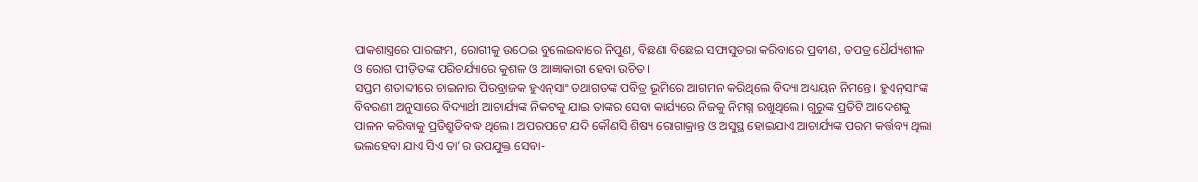ପାକଶାସ୍ତ୍ରରେ ପାରଙ୍ଗମ, ରୋଗୀକୁ ଉଠେଇ ବୁଲେଇବାରେ ନିପୁଣ, ବିଛଣା ବିଛେଇ ସଫାସୁତରା କରିବାରେ ପ୍ରବୀଣ, ତପତ୍ର ଧୈର୍ଯ୍ୟଶୀଳ ଓ ରୋଗ ପୀଡ଼ିତଙ୍କ ପରିଚର୍ଯ୍ୟାରେ କୁଶଳ ଓ ଆଜ୍ଞାକାରୀ ହେବା ଉଚିତ।
ସପ୍ତମ ଶତାବ୍ଦୀରେ ଚାଇନାର ପିରବ୍ରାଜକ ହୁଏନ୍‌ସାଂ ତଥାଗତଙ୍କ ପବିତ୍ର ଭୂମିରେ ଆଗମନ କରିଥିଲେ ବିଦ୍ୟା ଅଧ୍ୟୟନ ନିମନ୍ତେ। ହୁଏନ୍‌ସାଂଙ୍କ ବିବରଣୀ ଅନୁସାରେ ବିଦ୍ୟାର୍ଥୀ ଆଚାର୍ଯ୍ୟଙ୍କ ନିକଟକୁ ଯାଇ ତାଙ୍କର ସେବା କାର୍ଯ୍ୟରେ ନିଜକୁ ନିମଗ୍ନ ରଖୁଥିଲେ। ଗୁରୁଙ୍କ ପ୍ରତିଟି ଆଦେଶକୁ ପାଳନ କରିବାକୁ ପ୍ରତିଶ୍ରୁତିବଦ୍ଧ ଥିଲେ। ଅପରପଟେ ଯଦି କୌଣସି ଶିଷ୍ୟ ରୋଗାକ୍ରାନ୍ତ ଓ ଅସୁସ୍ଥ ହୋଇଯାଏ ଆଚାର୍ଯ୍ୟଙ୍କ ପରମ କର୍ତ୍ତବ୍ୟ ଥିଲା ଭଲହେବା ଯାଏ ସିଏ ତା’ର ଉପଯୁକ୍ତ ସେବା-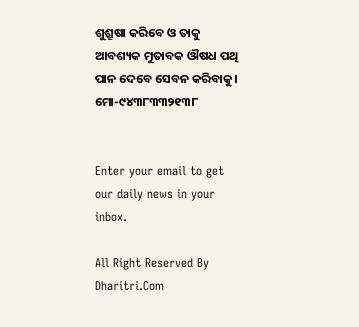ଶୁଶ୍ରୂଷା କରିବେ ଓ ତାକୁ ଆବଶ୍ୟକ ମୁତାବକ ଔଷଧ ପଥି ପାନ ଦେବେ ସେବନ କରିବାକୁ।
ମୋ-୯୪୩୮୩୩୨୧୩୮


Enter your email to get our daily news in your inbox.

All Right Reserved By Dharitri.Com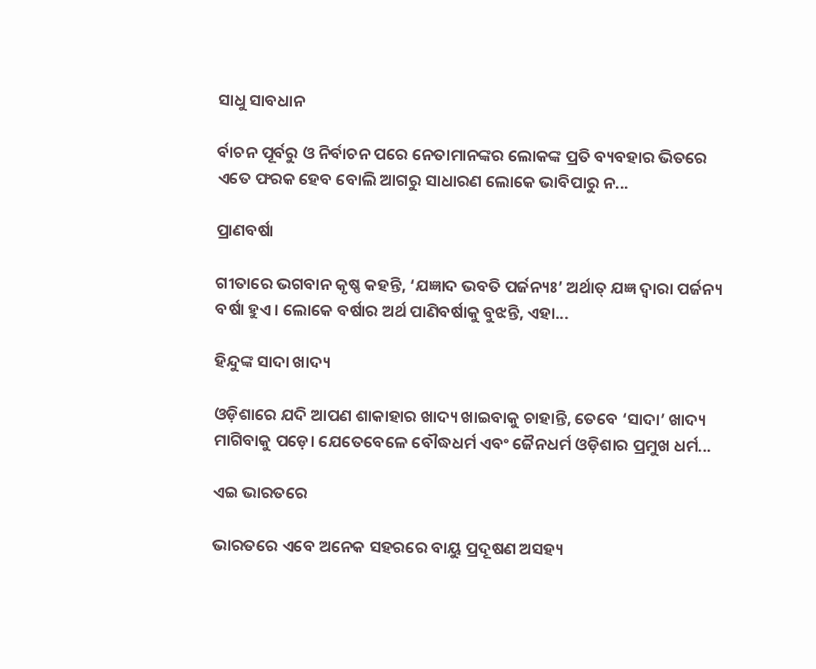ସାଧୁ ସାବଧାନ

ର୍ବାଚନ ପୂର୍ବରୁ ଓ ନିର୍ବାଚନ ପରେ ନେତାମାନଙ୍କର ଲୋକଙ୍କ ପ୍ରତି ବ୍ୟବହାର ଭିତରେ ଏତେ ଫରକ ହେବ ବୋଲି ଆଗରୁ ସାଧାରଣ ଲୋକେ ଭାବିପାରୁ ନ...

ପ୍ରାଣବର୍ଷା

ଗୀତାରେ ଭଗବାନ କୃଷ୍ଣ କହନ୍ତି, ‘ଯଜ୍ଞାଦ ଭବତି ପର୍ଜନ୍ୟଃ’ ଅର୍ଥାତ୍‌ ଯଜ୍ଞ ଦ୍ୱାରା ପର୍ଜନ୍ୟ ବର୍ଷା ହୁଏ। ଲୋକେ ବର୍ଷାର ଅର୍ଥ ପାଣିବର୍ଷାକୁ ବୁଝନ୍ତି, ଏହା...

ହିନ୍ଦୁଙ୍କ ସାଦା ଖାଦ୍ୟ

ଓଡ଼ିଶାରେ ଯଦି ଆପଣ ଶାକାହାର ଖାଦ୍ୟ ଖାଇବାକୁ ଚାହାନ୍ତି, ତେବେ ‘ସାଦା’ ଖାଦ୍ୟ ମାଗିବାକୁ ପଡ଼େ। ଯେତେବେଳେ ବୌଦ୍ଧଧର୍ମ ଏବଂ ଜୈନଧର୍ମ ଓଡ଼ିଶାର ପ୍ରମୁଖ ଧର୍ମ...

ଏଇ ଭାରତରେ

ଭାରତରେ ଏବେ ଅନେକ ସହରରେ ବାୟୁ ପ୍ରଦୂଷଣ ଅସହ୍ୟ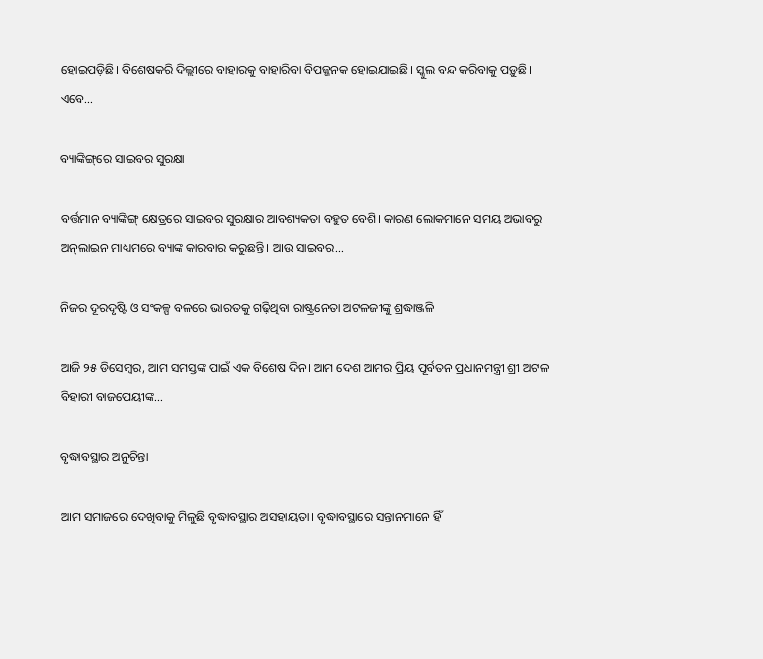ହୋଇପଡ଼ିଛି। ବିଶେଷକରି ଦିଲ୍ଲୀରେ ବାହାରକୁ ବାହାରିବା ବିପଜ୍ଜନକ ହୋଇଯାଇଛି। ସ୍କୁଲ ବନ୍ଦ କରିବାକୁ ପଡ଼ୁଛି। ଏବେ...

ବ୍ୟାଙ୍କିଙ୍ଗ୍‌ରେ ସାଇବର ସୁରକ୍ଷା

ବର୍ତ୍ତମାନ ବ୍ୟାଙ୍କିଙ୍ଗ୍‌ କ୍ଷେତ୍ରରେ ସାଇବର ସୁରକ୍ଷାର ଆବଶ୍ୟକତା ବହୁତ ବେଶି। କାରଣ ଲୋକମାନେ ସମୟ ଅଭାବରୁ ଅନ୍‌ଲାଇନ ମାଧ୍ୟମରେ ବ୍ୟାଙ୍କ କାରବାର କରୁଛନ୍ତି। ଆଉ ସାଇବର...

ନିଜର ଦୂରଦୃଷ୍ଟି ଓ ସଂକଳ୍ପ ବଳରେ ଭାରତକୁ ଗଢ଼ିଥିବା ରାଷ୍ଟ୍ରନେତା ଅଟଳଜୀଙ୍କୁ ଶ୍ରଦ୍ଧାଞ୍ଜଳି

ଆଜି ୨୫ ଡିସେମ୍ବର, ଆମ ସମସ୍ତଙ୍କ ପାଇଁ ଏକ ବିଶେଷ ଦିନ। ଆମ ଦେଶ ଆମର ପ୍ରିୟ ପୂର୍ବତନ ପ୍ରଧାନମନ୍ତ୍ରୀ ଶ୍ରୀ ଅଟଳ ବିହାରୀ ବାଜପେୟୀଙ୍କ...

ବୃଦ୍ଧାବସ୍ଥାର ଅନୁଚିନ୍ତା

ଆମ ସମାଜରେ ଦେଖିବାକୁ ମିଳୁଛି ବୃଦ୍ଧାବସ୍ଥାର ଅସହାୟତା। ବୃଦ୍ଧାବସ୍ଥାରେ ସନ୍ତାନମାନେ ହିଁ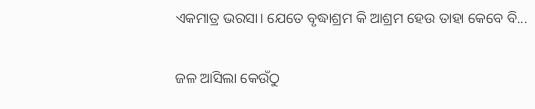ଏକମାତ୍ର ଭରସା। ଯେତେ ବୃଦ୍ଧାଶ୍ରମ କି ଆଶ୍ରମ ହେଉ ତାହା କେବେ ବି...

ଜଳ ଆସିଲା କେଉଁଠୁ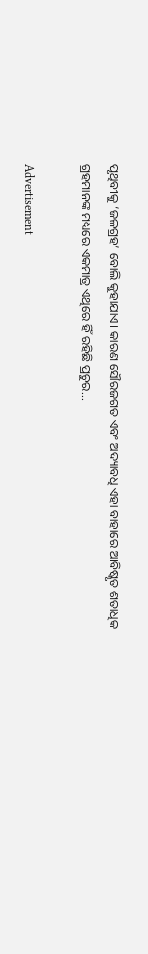ପୃଥିବୀକୁ ‘ଜଳଗ୍ରହ’ ବୋଲି କୁହାଯାଏ। କାରଣ ସୌରଜଗତ ଏବଂ ଅଦ୍ୟାବଧି ଏହା ବାହାରେ ଆବିଷ୍କୃତ ଶତାଧିକ ଗ୍ରହମାନଙ୍କ ମଧ୍ୟରେ ଏକମାତ୍ର ଏଥିରେ ହିଁ ରହିଛି ପ୍ରଚୁର...

Advertisement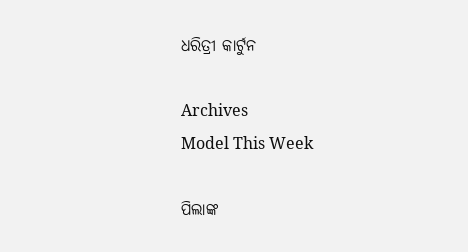ଧରିତ୍ରୀ କାର୍ଟୁନ

Archives
Model This Week

ପିଲାଙ୍କ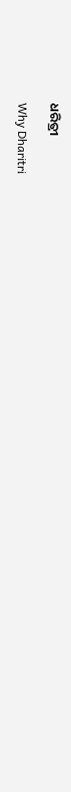ଧରିତ୍ରୀ

Why Dharitri